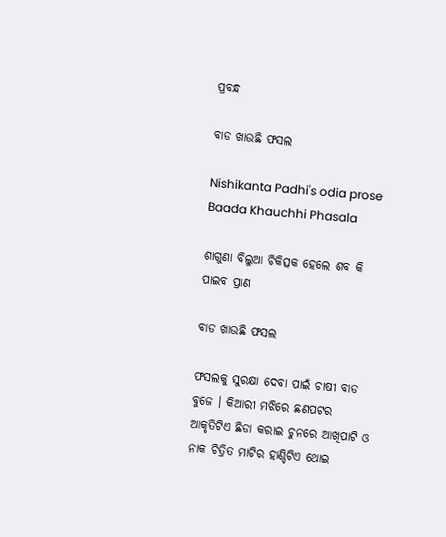ପ୍ରବନ୍ଧ

ବାଡ ଖାଉଛି ଫସଲ

Nishikanta Padhi's odia prose Baada Khauchhi Phasala

ଶାଗୁଣା ବିଲୁଆ ଚିକିତ୍ସକ ହେଲେ ଶବ କି ପାଇବ ପ୍ରାଣ

ବାଡ ଖାଉଛି ଫସଲ

ଫସଲକୁ ସୁରକ୍ଷା ଦେବା ପାଇଁ ଚାଷୀ ବାଡ ବୁଜେ । କିଆରୀ ମଝିରେ ଛଣପଟର ଆକୃତିଟିଏ ଛିଡା କରାଇ ଚୁନରେ ଆଖିପାଟି ଓ ନାକ ଚିତ୍ରିତ ମାଟିର ହାଣ୍ଡିଟିଏ ଥୋଇ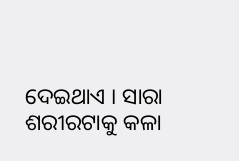ଦେଇଥାଏ । ସାରା ଶରୀରଟାକୁ କଳା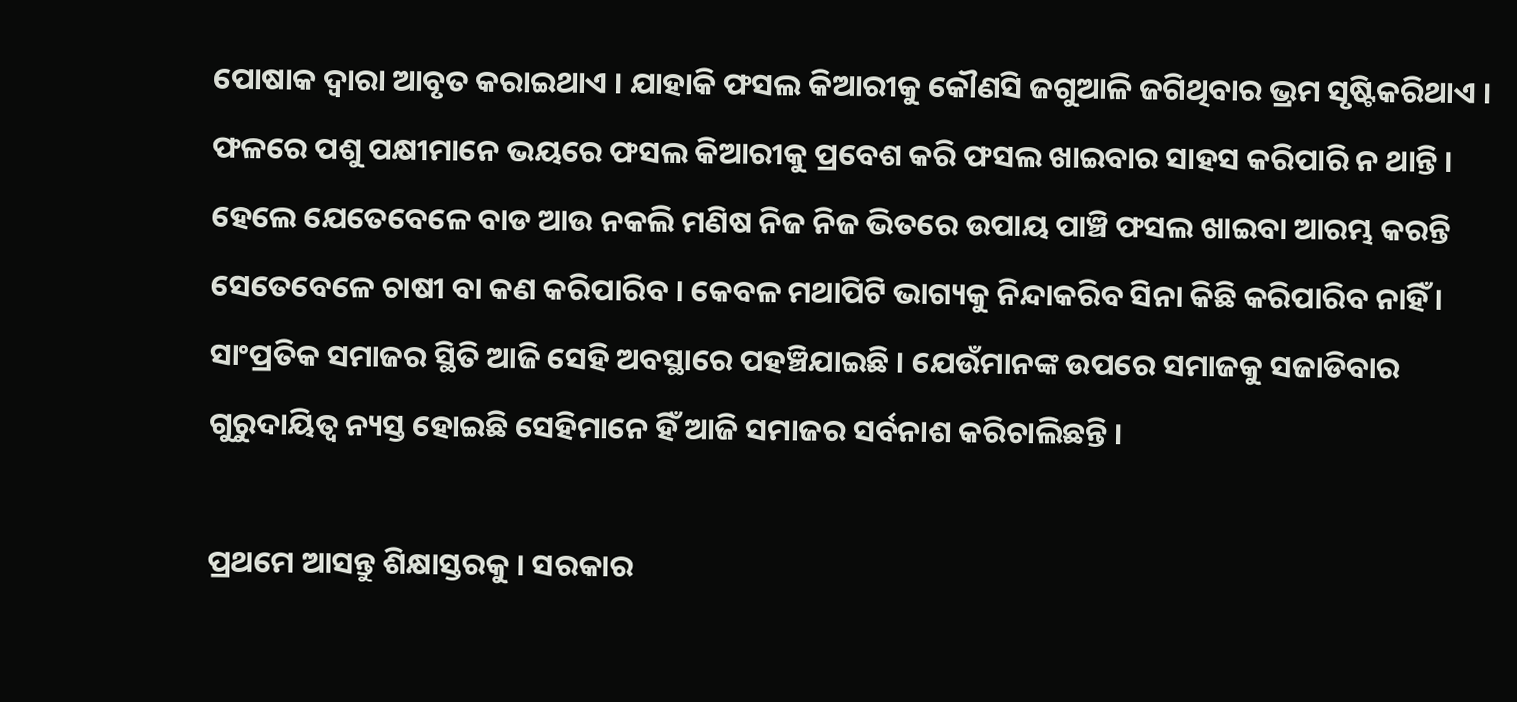ପୋଷାକ ଦ୍ୱାରା ଆବୃତ କରାଇଥାଏ । ଯାହାକି ଫସଲ କିଆରୀକୁ କୌଣସି ଜଗୁଆଳି ଜଗିଥିବାର ଭ୍ରମ ସୃଷ୍ଟିକରିଥାଏ । ଫଳରେ ପଶୁ ପକ୍ଷୀମାନେ ଭୟରେ ଫସଲ କିଆରୀକୁ ପ୍ରବେଶ କରି ଫସଲ ଖାଇବାର ସାହସ କରିପାରି ନ ଥାନ୍ତି । ହେଲେ ଯେତେବେଳେ ବାଡ ଆଉ ନକଲି ମଣିଷ ନିଜ ନିଜ ଭିତରେ ଉପାୟ ପାଞ୍ଚି ଫସଲ ଖାଇବା ଆରମ୍ଭ କରନ୍ତି ସେତେବେଳେ ଚାଷୀ ବା କଣ କରିପାରିବ । କେବଳ ମଥାପିଟି ଭାଗ୍ୟକୁ ନିନ୍ଦାକରିବ ସିନା କିଛି କରିପାରିବ ନାହିଁ । ସାଂପ୍ରତିକ ସମାଜର ସ୍ଥିତି ଆଜି ସେହି ଅବସ୍ଥାରେ ପହଞ୍ଚିଯାଇଛି । ଯେଉଁମାନଙ୍କ ଉପରେ ସମାଜକୁ ସଜାଡିବାର ଗୁରୁଦାୟିତ୍ୱ ନ୍ୟସ୍ତ ହୋଇଛି ସେହିମାନେ ହିଁ ଆଜି ସମାଜର ସର୍ବନାଶ କରିଚାଲିଛନ୍ତି ।

ପ୍ରଥମେ ଆସନ୍ତୁ ଶିକ୍ଷାସ୍ତରକୁ । ସରକାର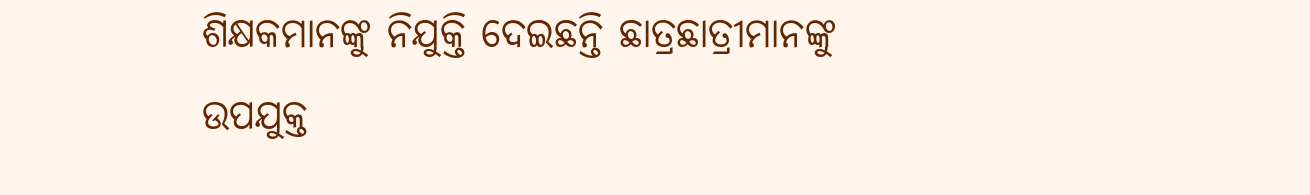ଶିକ୍ଷକମାନଙ୍କୁ ନିଯୁକ୍ତି ଦେଇଛନ୍ତି ଛାତ୍ରଛାତ୍ରୀମାନଙ୍କୁ ଉପଯୁକ୍ତ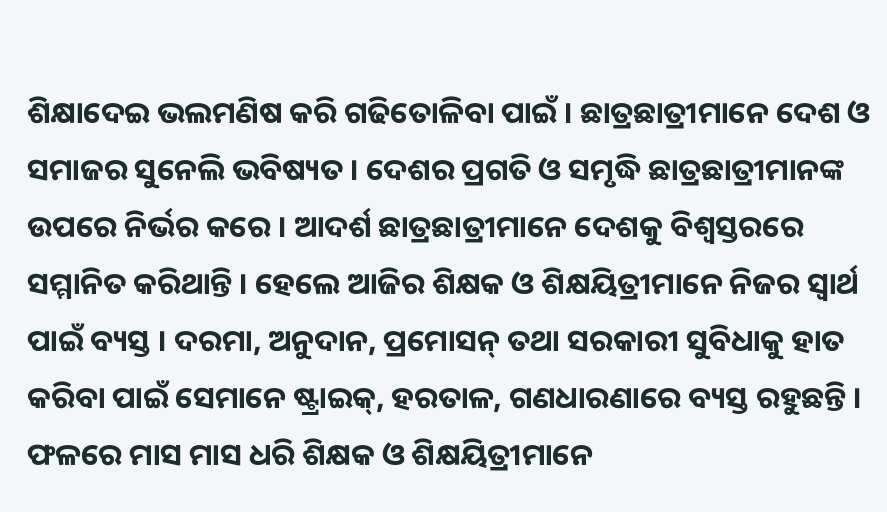ଶିକ୍ଷାଦେଇ ଭଲମଣିଷ କରି ଗଢିତୋଳିବା ପାଇଁ । ଛାତ୍ରଛାତ୍ରୀମାନେ ଦେଶ ଓ ସମାଜର ସୁନେଲି ଭବିଷ୍ୟତ । ଦେଶର ପ୍ରଗତି ଓ ସମୃଦ୍ଧି ଛାତ୍ରଛାତ୍ରୀମାନଙ୍କ ଉପରେ ନିର୍ଭର କରେ । ଆଦର୍ଶ ଛାତ୍ରଛାତ୍ରୀମାନେ ଦେଶକୁ ବିଶ୍ୱସ୍ତରରେ ସମ୍ମାନିତ କରିଥାନ୍ତି । ହେଲେ ଆଜିର ଶିକ୍ଷକ ଓ ଶିକ୍ଷୟିତ୍ରୀମାନେ ନିଜର ସ୍ୱାର୍ଥ ପାଇଁ ବ୍ୟସ୍ତ । ଦରମା, ଅନୁଦାନ, ପ୍ରମୋସନ୍ ତଥା ସରକାରୀ ସୁବିଧାକୁ ହାତ କରିବା ପାଇଁ ସେମାନେ ଷ୍ଟ୍ରାଇକ୍, ହରତାଳ, ଗଣଧାରଣାରେ ବ୍ୟସ୍ତ ରହୁଛନ୍ତି । ଫଳରେ ମାସ ମାସ ଧରି ଶିକ୍ଷକ ଓ ଶିକ୍ଷୟିତ୍ରୀମାନେ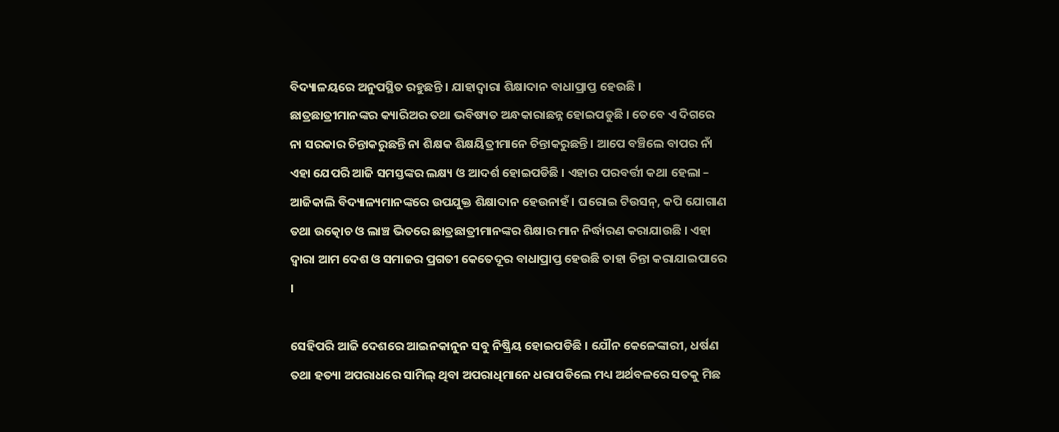ବିଦ୍ୟାଳୟରେ ଅନୁପସ୍ଥିତ ରହୁଛନ୍ତି । ଯାହାଦ୍ୱାରା ଶିକ୍ଷାଦାନ ବାଧାପ୍ରାପ୍ତ ହେଉଛି । ଛାତ୍ରଛାତ୍ରୀମାନଙ୍କର କ୍ୟାରିଅର ତଥା ଭବିଷ୍ୟତ ଅନ୍ଧକାରାଛନ୍ନ ହୋଇପଡୁଛି । ତେବେ ଏ ଦିଗରେ ନା ସରକାର ଚିନ୍ତାକରୁଛନ୍ତି ନା ଶିକ୍ଷକ ଶିକ୍ଷୟିତ୍ରୀମାନେ ଚିନ୍ତାକରୁଛନ୍ତି । ଆପେ ବଞ୍ଚିଲେ ବାପର ନାଁ ଏହା ଯେପରି ଆଜି ସମସ୍ତଙ୍କର ଲକ୍ଷ୍ୟ ଓ ଆଦର୍ଶ ହୋଇପଡିଛି । ଏହାର ପରବର୍ତ୍ତୀ କଥା ହେଲା – ଆଜିକାଲି ବିଦ୍ୟାଳ୍ୟମାନଙ୍କରେ ଉପଯୁକ୍ତ ଶିକ୍ଷାଦାନ ହେଉନାହଁ । ଘରୋଇ ଟିଉସନ୍, କପି ଯୋଗାଣ ତଥା ଉତ୍କୋଚ ଓ ଲାଞ୍ଚ ଭିତରେ ଛାତ୍ରଛାତ୍ରୀମାନଙ୍କର ଶିକ୍ଷାର ମାନ ନିର୍ଦ୍ଧାରଣ କରାଯାଉଛି । ଏହା ଦ୍ୱାରା ଆମ ଦେଶ ଓ ସମାଜର ପ୍ରଗତୀ କେତେଦୂର ବାଧାପ୍ରାପ୍ତ ହେଉଛି ତାହା ଚିନ୍ତା କରାଯାଇପାରେ ।

ସେହିପରି ଆଜି ଦେଶରେ ଆଇନକାନୁନ ସବୁ ନିଷ୍କ୍ରିୟ ହୋଇପଡିଛି । ଯୌନ କେଳେଙ୍କାରୀ, ଧର୍ଷଣ ତଥା ହତ୍ୟା ଅପରାଧରେ ସାମିଲ୍ ଥିବା ଅପରାଧିମାନେ ଧରାପଡିଲେ ମଧ୍ୟ ଅର୍ଥବଳରେ ସତକୁ ମିଛ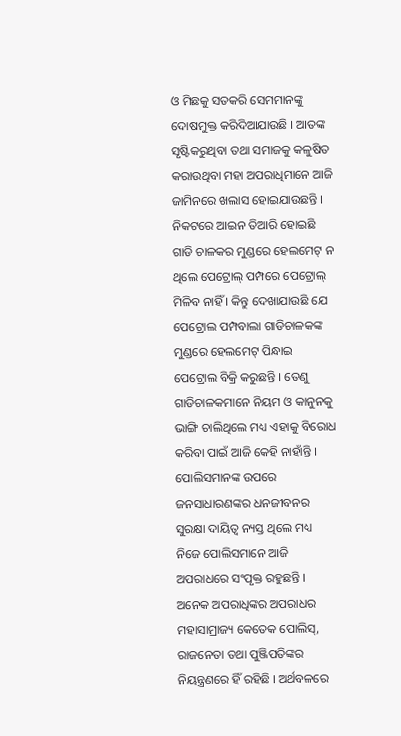ଓ ମିଛକୁ ସତକରି ସେମମାନଙ୍କୁ ଦୋଷମୁକ୍ତ କରିଦିଆଯାଉଛି । ଆତଙ୍କ ସୃଷ୍ଟିକରୁଥିବା ତଥା ସମାଜକୁ କଳୁଷିତ କରାଉଥିବା ମହା ଅପରାଧିମାନେ ଆଜି ଜାମିନରେ ଖଲାସ ହୋଇଯାଉଛନ୍ତି । ନିକଟରେ ଆଇନ ତିଆରି ହୋଇଛି ଗାଡି ଚାଳକର ମୁଣ୍ଡରେ ହେଲମେଟ୍ ନ ଥିଲେ ପେଟ୍ରୋଲ୍ ପମ୍ପରେ ପେଟ୍ରୋଲ୍ ମିଳିବ ନାହିଁ । କିନ୍ତୁ ଦେଖାଯାଉଛି ଯେ ପେଟ୍ରୋଲ ପମ୍ପବାଲା ଗାଡିଚାଳକଙ୍କ ମୁଣ୍ଡରେ ହେଲମେଟ୍ ପିନ୍ଧାଇ ପେଟ୍ରୋଲ ବିକ୍ରି କରୁଛନ୍ତି । ତେଣୁ ଗାଡିଚାଳକମାନେ ନିୟମ ଓ କାନୁନକୁ ଭାଙ୍ଗି ଚାଲିଥିଲେ ମଧ୍ୟ ଏହାକୁ ବିରୋଧ କରିବା ପାଇଁ ଆଜି କେହି ନାହାଁନ୍ତି । ପୋଲିସମାନଙ୍କ ଉପରେ ଜନସାଧାରଣଙ୍କର ଧନଜୀବନର ସୁରକ୍ଷା ଦାୟିତ୍ୱ ନ୍ୟସ୍ତ ଥିଲେ ମଧ୍ୟ ନିଜେ ପୋଲିସମାନେ ଆଜି ଅପରାଧରେ ସଂପୃକ୍ତ ରହୁଛନ୍ତି । ଅନେକ ଅପରାଧିଙ୍କର ଅପରାଧର ମହାସାମ୍ରାଜ୍ୟ କେତେକ ପୋଲିସ୍, ରାଜନେତା ତଥା ପୁଞ୍ଜିପତିଙ୍କର ନିୟନ୍ତ୍ରଣରେ ହିଁ ରହିଛି । ଅର୍ଥବଳରେ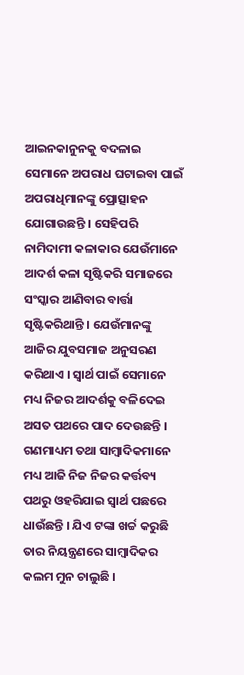ଆଇନକାନୁନକୁ ବଦଳାଇ ସେମାନେ ଅପରାଧ ଘଟାଇବା ପାଇଁ ଅପରାଧିମାନଙ୍କୁ ପ୍ରୋତ୍ସାହନ ଯୋଗାଉଛନ୍ତି । ସେହିପରି ନାମିଦାମୀ କଳାକାର ଯେଉଁମାନେ ଆଦର୍ଶ କଳା ସୃଷ୍ଟିକରି ସମାଜରେ ସଂସ୍କାର ଆଣିବାର ବାର୍ତ୍ତା ସୃଷ୍ଟିକରିଥାନ୍ତି । ଯେଉଁମାନଙ୍କୁ ଆଜିର ଯୁବସମାଜ ଅନୁସରଣ କରିଥାଏ । ସ୍ୱାର୍ଥ ପାଇଁ ସେମାନେ ମଧ୍ୟ ନିଜର ଆଦର୍ଶକୁ ବଳିଦେଇ ଅସତ ପଥରେ ପାଦ ଦେଉଛନ୍ତି । ଗଣମାଧ୍ୟମ ତଥା ସାମ୍ବାଦିକମାନେ ମଧ୍ୟ ଆଜି ନିଜ ନିଜର କର୍ତ୍ତବ୍ୟ ପଥରୁ ଓହରିଯାଇ ସ୍ୱାର୍ଥ ପଛରେ ଧାଉଁଛନ୍ତି । ଯିଏ ଟଙ୍କା ଖର୍ଚ୍ଚ କରୁଛି ତାର ନିୟନ୍ତ୍ରଣରେ ସାମ୍ବାଦିକର କଲମ ମୁନ ଚାଲୁଛି ।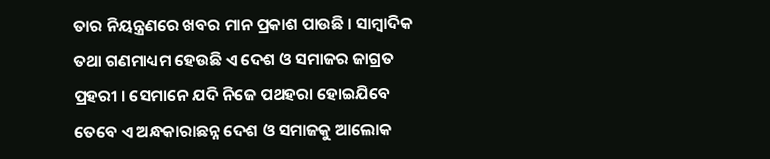ତାର ନିୟନ୍ତ୍ରଣରେ ଖବର ମାନ ପ୍ରକାଶ ପାଉଛି । ସାମ୍ବାଦିକ ତଥା ଗଣମାଧ୍ୟମ ହେଉଛି ଏ ଦେଶ ଓ ସମାଜର ଜାଗ୍ରତ ପ୍ରହରୀ । ସେମାନେ ଯଦି ନିଜେ ପଥହରା ହୋଇଯିବେ ତେବେ ଏ ଅନ୍ଧକାରାଛନ୍ନ ଦେଶ ଓ ସମାଜକୁ ଆଲୋକ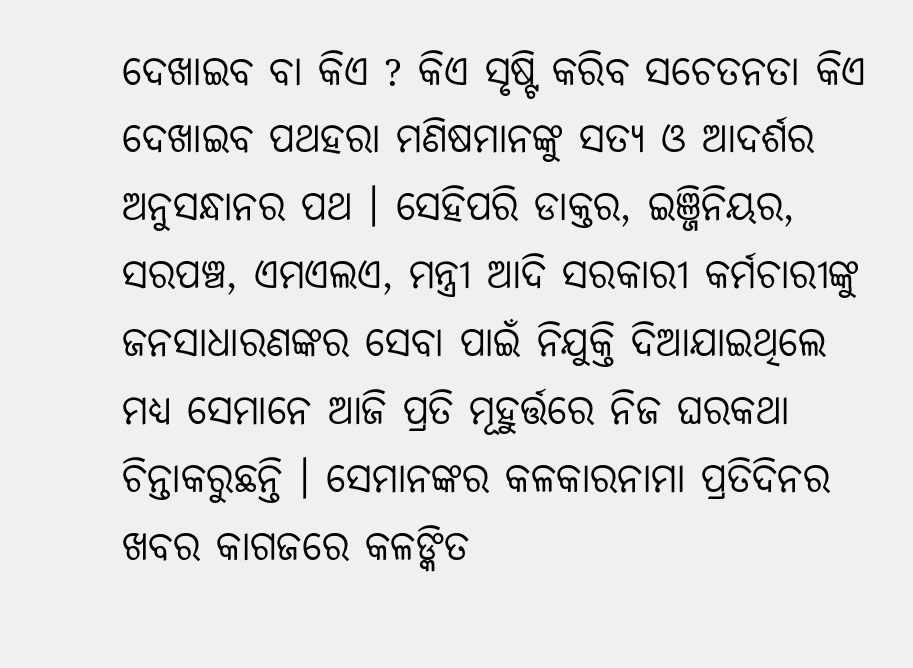ଦେଖାଇବ ବା କିଏ ? କିଏ ସୃଷ୍ଟି କରିବ ସଚେତନତା କିଏ ଦେଖାଇବ ପଥହରା ମଣିଷମାନଙ୍କୁ ସତ୍ୟ ଓ ଆଦର୍ଶର ଅନୁସନ୍ଧାନର ପଥ । ସେହିପରି ଡାକ୍ତର, ଇଞ୍ଜିନିୟର, ସରପଞ୍ଚ, ଏମଏଲଏ, ମନ୍ତ୍ରୀ ଆଦି ସରକାରୀ କର୍ମଚାରୀଙ୍କୁ ଜନସାଧାରଣଙ୍କର ସେବା ପାଇଁ ନିଯୁକ୍ତି ଦିଆଯାଇଥିଲେ ମଧ୍ୟ ସେମାନେ ଆଜି ପ୍ରତି ମୂହୁର୍ତ୍ତରେ ନିଜ ଘରକଥା ଚିନ୍ତାକରୁଛନ୍ତି । ସେମାନଙ୍କର କଳକାରନାମା ପ୍ରତିଦିନର ଖବର କାଗଜରେ କଳଙ୍କିତ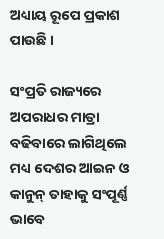ଅଧ୍ୟାୟ ରୂପେ ପ୍ରକାଶ ପାଉଛି ।

ସଂପ୍ରତି ରାଜ୍ୟରେ ଅପରାଧର ମାତ୍ରା ବଢିବାରେ ଲାଗିଥିଲେ ମଧ୍ୟ ଦେଶର ଆଇନ ଓ କାନୁନ୍ ତାହାକୁ ସଂପୂର୍ଣ୍ଣ ଭାବେ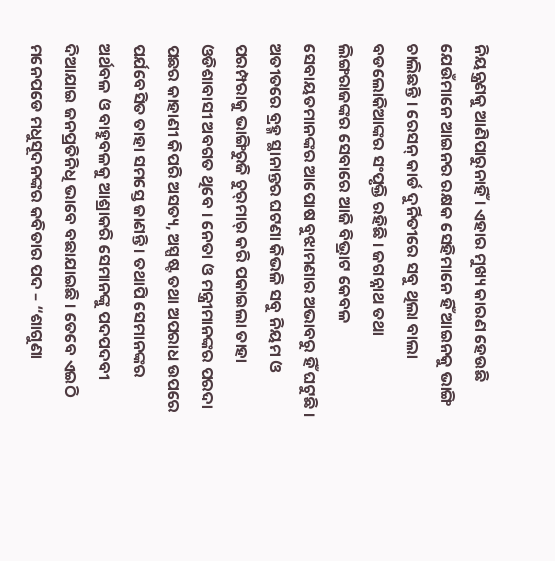ନିୟନ୍ତ୍ରଣକୁ ଆଣିପାରୁନାହିଁ । ଏହାର ମୁଖ୍ୟ କାରଣ ହେଉଛି ଯେଉଁମାନେ ଆଇନର ରକ୍ଷକ ସେହିମାନେ ହିଁ ଆଇନକୁ ଭାଙ୍ଗି ଚାଲିଛନ୍ତି । ରେସନ୍ କାର୍ଡ ଦୁର୍ନିତୀରେ ସବୁ ଥିଲା ବାଲା ବଡଲୋକିଆଙ୍କର ସଂପୃକ୍ତି ରହିଛି । ଜଗନ୍ନାଥ ତଥା ଲିଙ୍ଗରାଜଙ୍କର ସେବାରେ ଆଜି ବିଭ୍ରାଟ କେବଳ ସେବାୟତମାନଙ୍କର ଆପୋଷ ବୁଝାମଣାର ଅଭାବରୁ ହିଁ ଘଟୁଛି । ଅତୀତରେ ବ୍ରହ୍ମ ସ୍ଥାନାନ୍ତର ଘଟଣା କିଭଳି ସବୁ ନିୟମ ଓ ପରମ୍ପରାକୁ ଭାଙ୍ଗିରୁଜି ଚୁର୍‌ମାର୍ କରି ପକାଇଲା ତାହା ଓଡିଶାବାସୀ ଅବଗତ ଥିବେ । ନେତା ଓ ମନ୍ତ୍ରୀମାନଙ୍କର ପରଦା ପଛର କାହାଣୀ କିପରି ଅସତ୍ୟ, ଅସ୍ପଷ୍ଟ ତଥା ଅପରାଧ ଉପରେ ପର୍ଯବେସିତ ତାହା ସମସ୍ତେ ଜାଣନ୍ତି । ତଥାପି ସେମାନଙ୍କର ଅର୍ଥବଳ ଓ ବାହୁବଳକୁ ଆଶ୍ରାକରି ସେମାନଙ୍କୁ ପଦପଦବୀ ଦିଆଯାଇ ଜନପ୍ରତିନିଧି ଭାବେ ବଛାଯାଇଛି । ତେବେ ଏଇଠି ମନେପଡେ ମଧୁସୂଦନଙ୍କର କବିତାର ପଦ – “ଶାଗୁଣା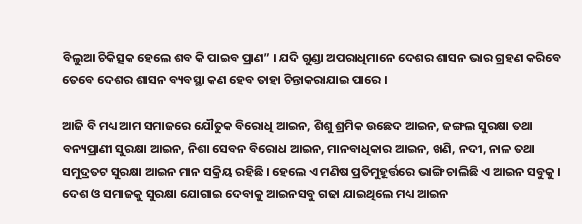ବିଲୁଆ ଚିକିତ୍ସକ ହେଲେ ଶବ କି ପାଇବ ପ୍ରାଣ” । ଯଦି ଗୁଣ୍ଡା ଅପରାଧିମାନେ ଦେଶର ଶାସନ ଭାର ଗ୍ରହଣ କରିବେ ତେବେ ଦେଶର ଶାସନ ବ୍ୟବସ୍ଥା କଣ ହେବ ତାହା ଚିନ୍ତାକରାଯାଇ ପାରେ ।

ଆଜି ବି ମଧ୍ୟ ଆମ ସମାଜରେ ଯୌତୁକ ବିରୋଧି ଆଇନ, ଶିଶୁ ଶ୍ରମିକ ଉଛେଦ ଆଇନ, ଜଙ୍ଗଲ ସୁରକ୍ଷା ତଥା ବନ୍ୟପ୍ରାଣୀ ସୁରକ୍ଷା ଆଇନ, ନିଶା ସେବନ ବିରୋଧ ଆଇନ, ମାନବାଧିକାର ଆଇନ, ଖଣି, ନଦୀ, ନାଳ ତଥା ସମୁଦ୍ରତଟ ସୁରକ୍ଷା ଆଇନ ମାନ ସକ୍ରିୟ ରହିଛି । ହେଲେ ଏ ମଣିଷ ପ୍ରତିମୁହୂର୍ତ୍ତରେ ଭାଙ୍ଗି ଚାଲିଛି ଏ ଆଇନ ସବୁକୁ । ଦେଶ ଓ ସମାଜକୁ ସୁରକ୍ଷା ଯୋଗାଇ ଦେବାକୁ ଆଇନସବୁ ଗଢା ଯାଇଥିଲେ ମଧ୍ୟ ଆଇନ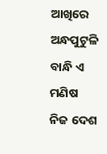ଆଖିରେ ଅନ୍ଧପୁଟୁଳି ବାନ୍ଧି ଏ ମଣିଷ ନିଜ ଦେଶ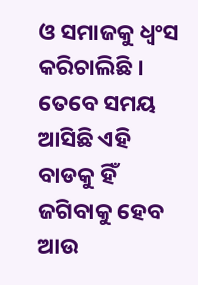ଓ ସମାଜକୁ ଧ୍ୱଂସ କରିଚାଲିଛି । ତେବେ ସମୟ ଆସିଛି ଏହି ବାଡକୁ ହିଁ ଜଗିବାକୁ ହେବ ଆଉ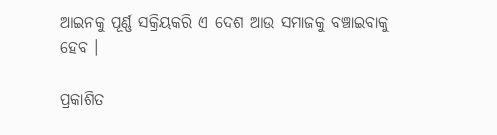ଆଇନକୁ ପୂର୍ଣ୍ଣ ସକ୍ରିୟକରି ଏ ଦେଶ ଆଉ ସମାଜକୁ ବଞ୍ଚାଇବାକୁ ହେବ ।

ପ୍ରକାଶିତ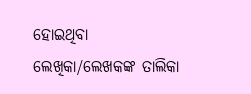ହୋଇଥିବା ଲେଖିକା/ଲେଖକଙ୍କ ତାଲିକା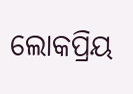ଲୋକପ୍ରିୟ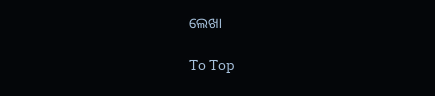ଲେଖା

To Top